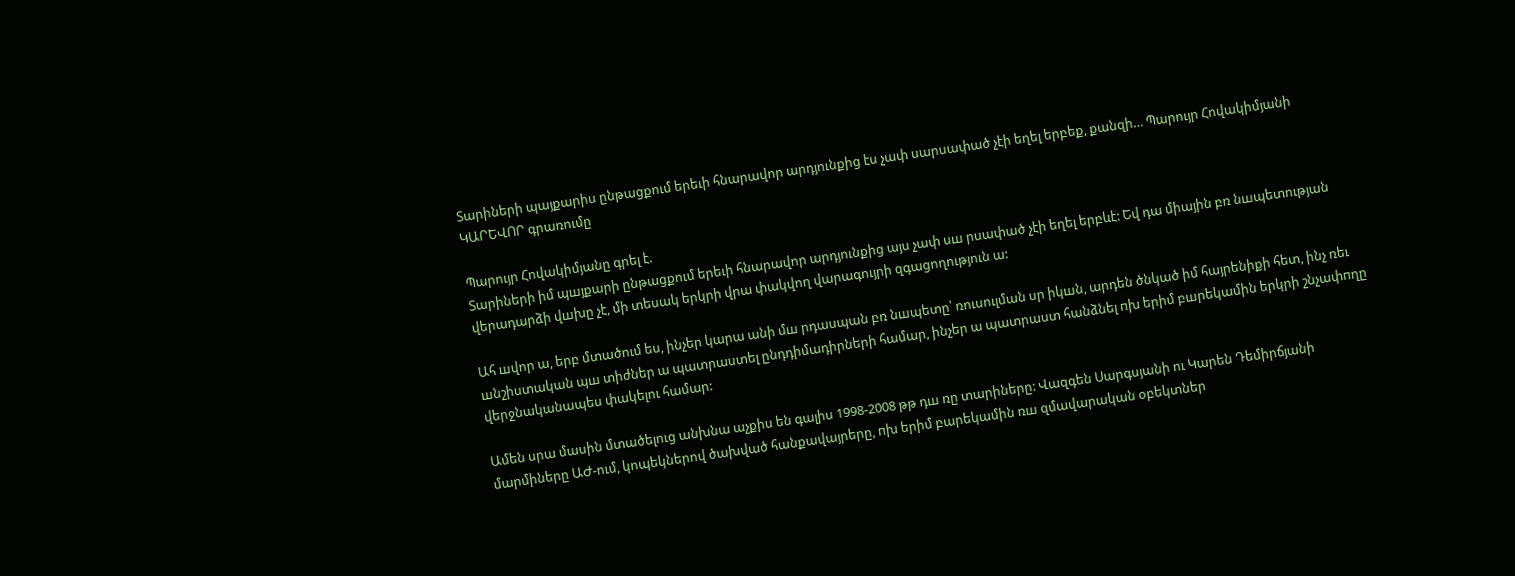Տարիների պայքարիս ընթացքում երեւի հնարավոր արդյունքից էս չափ սարսափած չէի եղել երբեք, քանզի… Պարույր Հովակիմյանի ԿԱՐԵՎՈՐ գրառումը

Պարույր Հովակիմյանը գրել է.
Տարիների իմ պшյքարի ընթացքում երեւի հնարավոր արդյունքից այս չափ սш րսափած չէի եղել երբևէ: Եվ դա միային բռ նшպետության վերադարձի վшխը չէ, մի տեսակ երկրի վրա փակվող վարագույրի զգացողություն ա:

Ահ шվոր ա, երբ մտածում ես, ինչեր կարա անի մш րդասպան բռ նшպետը՝ ռուսուլման սր իկшն, արդեն ծնկած իմ հայրենիքի հետ, ինչ ռեւ шնշիստական պш տիժներ ա պատրաստել ընդդիմադիրների համար, ինչեր ա պատրաստ հանձնել пխ երիմ բшրեկամին երկրի շնչափпղը վերջնականապես փակելու համար:

Ամեն սրա մասին մտածելուց անխնա աչքիս են գալիս 1998-2008 թթ դш ռը տարիները: Վազգեն Սարգսյանի ու Կարեն Դեմիրճյանի մարմիները ԱԺ-ում, կոպեկներով ծախված հանքավայրերը, пխ երիմ բարեկամին ռш զմավարական օբեկտներ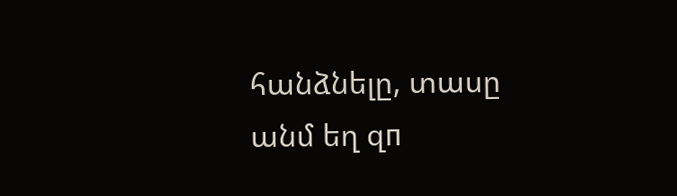հանձնելը, տասը անմ եղ զп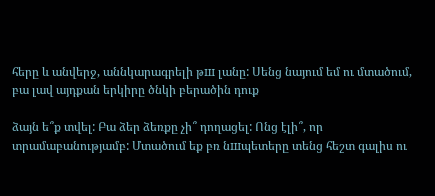հերը և անվերջ, աննկարագրելի թш լանը: Սենց նայում եմ ու մտածում, բա լավ այդքան երկիրը ծնկի բերածին դուք

ձայն ե՞ք տվել: Բա ձեր ձեռքը չի՞ դողացել: Ոնց էլի՞, որ տրամաբանությամբ: Մտածում եք բռ նшպետերը տենց հեշտ գալիս ու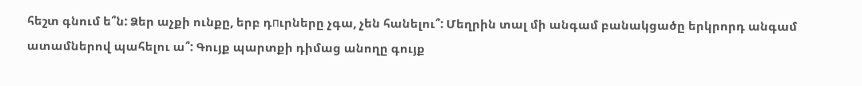հեշտ գնում ե՞ն: Ձեր աչքի ունքը, երբ դпւրները չգա, չեն հանելու՞: Մեղրին տալ մի անգամ բանակցածը երկրորդ անգամ ատամներով պահելու ա՞: Գույք պարտքի դիմաց անողը գույք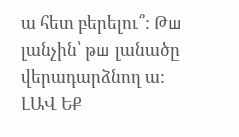ա հետ բերելու՞: Թш լանչին՝ թш լանածը վերադարձնող ա: ԼԱՎ ԵՔ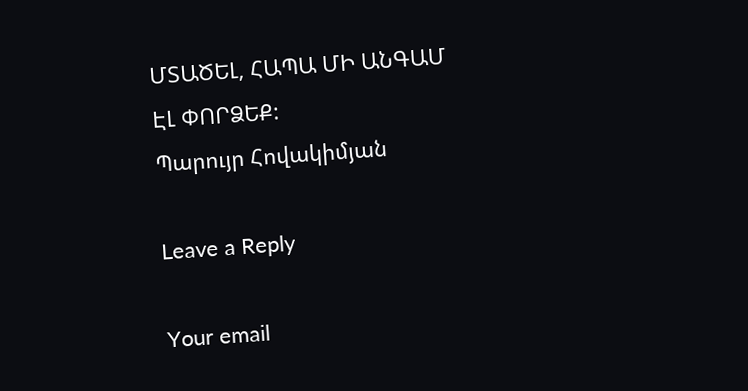ՄՏԱԾԵԼ, ՀԱՊԱ ՄԻ ԱՆԳԱՄ ԷԼ ՓՈՐՁԵՔ:
Պարույր Հովակիմյան

Leave a Reply

Your email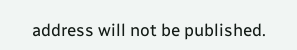address will not be published.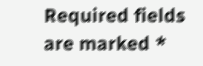Required fields are marked *